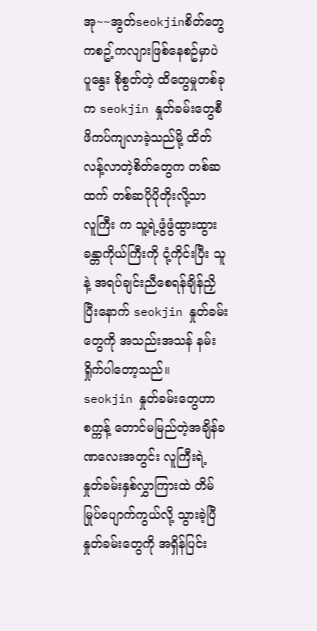အု~~အွတ်seokjinစိတ်တွေ ကစဥ့်ကလျားဖြစ်နေစဥ်မှာပဲ ပူနွေး စိုစွတ်တဲ့ ထိတွေမှုတစ်ခုက seokjin နှုတ်ခမ်းတွေစီ ဖိကပ်ကျလာခဲ့သည်မို့ ထိတ်လန့်လာတဲ့စိတ်တွေက တစ်ဆထက် တစ်ဆပိုပိုတိုးလို့သာ
လူကြီး က သူ့ရဲ့ဖွံဖွံထွားထွားခန္တာကိုယ်ကြီးကို ငုံ့ကိုင်းပြီး သူနဲ့ အရပ်ချင်းညီစေရန်ချိန်ညှိပြီးနောက် seokjin နှုတ်ခမ်းတွေကို အသည်းအသန် နမ်းရှိုက်ပါတော့သည်။
seokjin နှုတ်ခမ်းတွေဟာ စက္ကန့် တောင်မမြည်တဲ့အချိန်ခဏလေးအတွင်း လူကြီးရဲ့ နှုတ်ခမ်းနှစ်လွှာကြားထဲ တိမ်မြုပ်ပျောက်ကွယ်လို့ သွားခဲ့ပြီ
နှုတ်ခမ်းတွေကို အရှိန်ပြင်း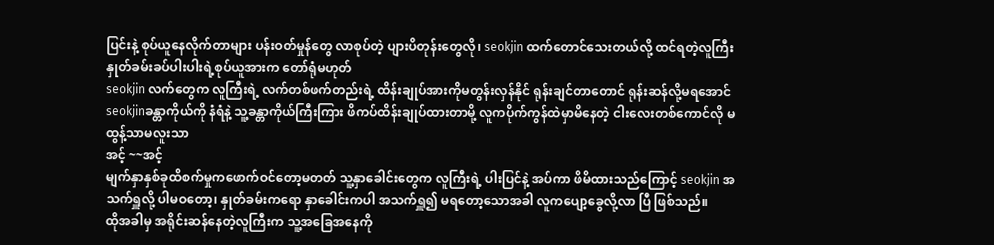ပြင်းနဲ့ စုပ်ယူနေလိုက်တာများ ပန်းဝတ်မှုန်တွေ လာစုပ်တဲ့ ပျားပိတုန်းတွေလို၊ seokjin ထက်တောင်သေးတယ်လို့ ထင်ရတဲ့လူကြီး နှုတ်ခမ်းခပ်ပါးပါးရဲ့စုပ်ယူအားက တော်ရုံမဟုတ်
seokjin လက်တွေက လူကြီးရဲ့ လက်တစ်ဖက်တည်းရဲ့ ထိန်းချုပ်အားကိုမတွန်းလှန်နိုင် ရုန်းချင်တာတောင် ရုန်းဆန်လို့မရအောင် seokjinခန္တာကိုယ်ကို နံရံနဲ့ သူ့ခန္တာကိုယ်ကြီးကြား ဖိကပ်ထိန်းချုပ်ထားတာမို့ လူကပိုက်ကွန်ထဲမှာမိနေတဲ့ ငါးလေးတစ်ကောင်လို မထွန့်သာမလူးသာ
အင့် ~~အင့်
မျက်နှာနှစ်ခုထိစက်မှုကဖောက်ဝင်တော့မတတ် သူ့နှာခေါင်းတွေက လူကြီးရဲ့ ပါးပြင်နဲ့ အပ်ကာ ဖိမိထားသည်ကြောင့် seokjin အသက်ရှူလို့ ပါမဝတော့၊ နှုတ်ခမ်းကရော နှာခေါင်းကပါ အသက်ရှူ၍ မရတော့သောအခါ လူကပျော့ခွေလို့လာ ပြီ ဖြစ်သည်။
ထိုအခါမှ အရိုင်းဆန်နေတဲ့လူကြီးက သူ့အခြေအနေကို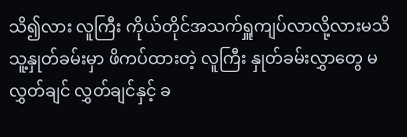သိ၍လား လူကြီး ကိုယ်တိုင်အသက်ရှူကျပ်လာလို့လားမသိ သူ့နှုတ်ခမ်းမှာ ဖိကပ်ထားတဲ့ လူကြီး နှုတ်ခမ်းလွှာတွေ မလွှတ်ချင် လွှတ်ချင်နှင့် ခ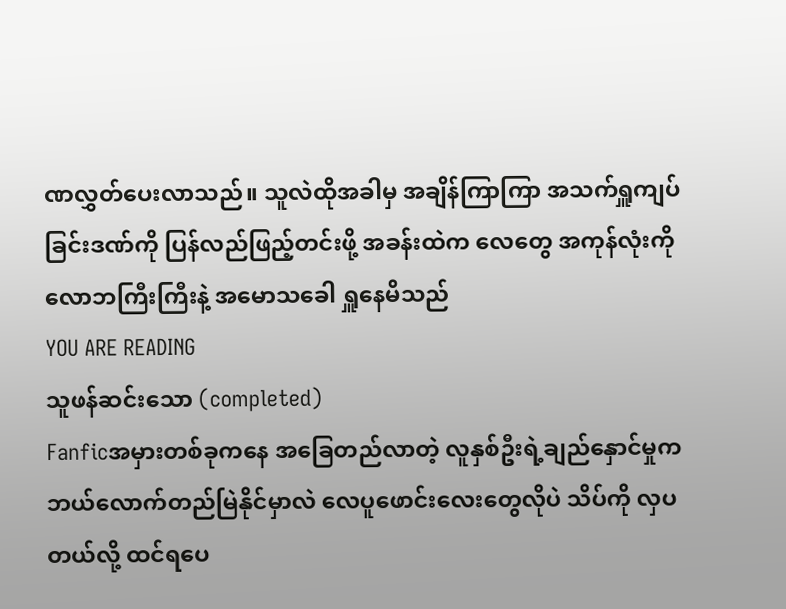ဏလွှတ်ပေးလာသည်။ သူလဲထိုအခါမှ အချိန်ကြာကြာ အသက်ရှူကျပ်ခြင်းဒဏ်ကို ပြန်လည်ဖြည့်တင်းဖို့ အခန်းထဲက လေတွေ အကုန်လုံးကို လောဘကြီးကြီးနဲ့ အမောသခေါ ရှူနေမိသည်
YOU ARE READING
သူဖန်ဆင်းသော (completed)
Fanficအမှားတစ်ခုကနေ အခြေတည်လာတဲ့ လူနှစ်ဦးရဲ့ချည်နှောင်မှုက ဘယ်လောက်တည်မြဲနိုင်မှာလဲ လေပူဖောင်းလေးတွေလိုပဲ သိပ်ကို လှပတယ်လို့ ထင်ရပေ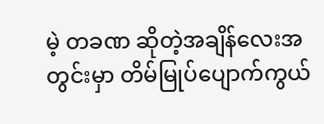မဲ့ တခဏ ဆိုတဲ့အချိန်လေးအတွင်းမှာ တိမ်မြုပ်ပျောက်ကွယ်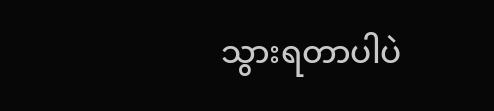သွားရတာပါပဲ